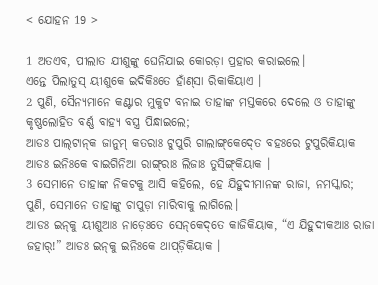< ଯୋହନ 19 >

1 ଅତଏବ, ପୀଲାତ ଯୀଶୁଙ୍କୁ ଘେନିଯାଇ କୋରଡ଼ା ପ୍ରହାର କରାଇଲେ।
ଏନ୍ତେ ପିଲାତୁସ୍ ୟୀଶୁକେ ଇଦିକିଃତେ ହାଁଣ୍‍ସା ରିକାକିୟାଏ ।
2 ପୁଣି, ସୈନ୍ୟମାନେ କଣ୍ଟାର ମୁକୁଟ ବନାଇ ତାହାଙ୍କ ମସ୍ତକରେ ଦେଲେ ଓ ତାହାଙ୍କୁ କୃଷ୍ଣଲୋହିତ ବର୍ଣ୍ଣ ବାହ୍ୟ ବସ୍ତ୍ର ପିନ୍ଧାଇଲେ;
ଆଡଃ ପାଲ୍‍ଟାନ୍‍କ ଜାନୁମ୍‌ କତରାଃ ଟୁପୁରି ଗାଲାଙ୍ଗ୍‌କେଦ୍‍ତେ ବହଃରେ ଟୁପୁରିକିୟାକ ଆଡଃ ଇନିଃକେ ବାଇଗିନିଆ ରାଙ୍ଗ୍‌ରାଃ ଲିଜାଃ ତୁସିଙ୍ଗ୍‌କିୟାକ ।
3 ସେମାନେ ତାହାଙ୍କ ନିକଟକୁ ଆସି କହିଲେ, ହେ ଯିହୁଦୀମାନଙ୍କ ରାଜା, ନମସ୍କାର; ପୁଣି, ସେମାନେ ତାହାଙ୍କୁ ଚାପୁଡ଼ା ମାରିବାକୁ ଲାଗିଲେ।
ଆଡଃ ଇନ୍‌କୁ ୟୀଶୁଆଃ ନାଡ଼େଃତେ ସେନ୍‌କେଦ୍‌ତେ କାଜିକିୟାକ, “ଏ ଯିହୁଦୀକଆଃ ରାଜା ଜହାର୍‍!” ଆଡଃ ଇନ୍‌କୁ ଇନିଃକେ ଥାପ୍‌ଡ଼ିକିୟାକ ।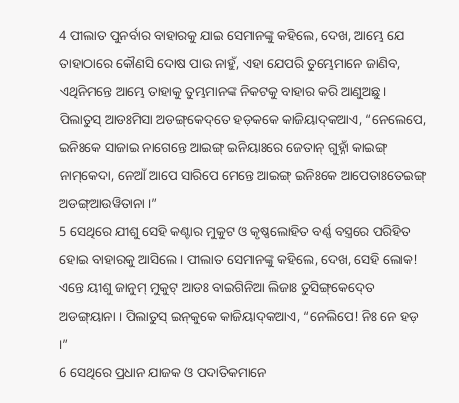4 ପୀଲାତ ପୁନର୍ବାର ବାହାରକୁ ଯାଇ ସେମାନଙ୍କୁ କହିଲେ, ଦେଖ, ଆମ୍ଭେ ଯେ ତାହାଠାରେ କୌଣସି ଦୋଷ ପାଉ ନାହୁଁ, ଏହା ଯେପରି ତୁମ୍ଭେମାନେ ଜାଣିବ, ଏଥିନିମନ୍ତେ ଆମ୍ଭେ ତାହାକୁ ତୁମ୍ଭମାନଙ୍କ ନିକଟକୁ ବାହାର କରି ଆଣୁଅଛୁ।
ପିଲାତୁସ୍‌ ଆଡଃମିସା ଅଡଙ୍ଗ୍‌କେଦ୍‌ତେ ହଡ଼କକେ କାଜିୟାଦ୍‌କଆଏ, “ନେଲେପେ, ଇନିଃକେ ସାଜାଇ ନାଗେନ୍ତେ ଆଇଙ୍ଗ୍‌ ଇନିୟାଃରେ ଜେତାନ୍ ଗୁହ୍ନାଁ କାଇଙ୍ଗ୍‌ ନାମ୍‌କେଦା, ନେଆଁ ଆପେ ସାରିପେ ମେନ୍ତେ ଆଇଙ୍ଗ୍‌ ଇନିଃକେ ଆପେତାଃତେଇଙ୍ଗ୍‌ ଅଡଙ୍ଗ୍‌ଆଉୱିତାନା ।”
5 ସେଥିରେ ଯୀଶୁ ସେହି କଣ୍ଟାର ମୁକୁଟ ଓ କୃଷ୍ଣଲୋହିତ ବର୍ଣ୍ଣ ବସ୍ତ୍ରରେ ପରିହିତ ହୋଇ ବାହାରକୁ ଆସିଲେ। ପୀଲାତ ସେମାନଙ୍କୁ କହିଲେ, ଦେଖ, ସେହି ଲୋକ!
ଏନ୍ତେ ୟୀଶୁ ଜାନୁମ୍‌ ମୁକୁଟ୍‌ ଆଡଃ ବାଇଗିନିଆ ଲିଜାଃ ତୁସିଙ୍ଗ୍‌କେଦ୍‍ତେ ଅଡଙ୍ଗ୍‌ୟାନା । ପିଲାତୁସ୍‌ ଇନ୍‌କୁକେ କାଜିୟାଦ୍‌କଆଏ, “ନେଲିପେ! ନିଃ ନେ ହଡ଼ ।”
6 ସେଥିରେ ପ୍ରଧାନ ଯାଜକ ଓ ପଦାତିକମାନେ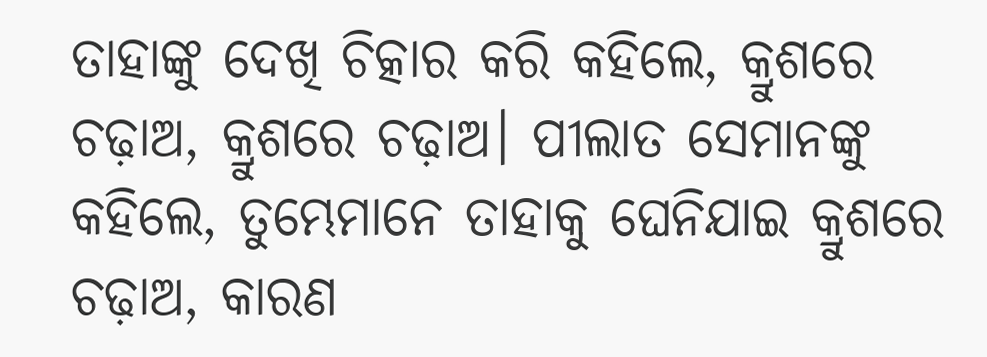ତାହାଙ୍କୁ ଦେଖି ଚିତ୍କାର କରି କହିଲେ, କ୍ରୁଶରେ ଚଢ଼ାଅ, କ୍ରୁଶରେ ଚଢ଼ାଅ। ପୀଲାତ ସେମାନଙ୍କୁ କହିଲେ, ତୁମ୍ଭେମାନେ ତାହାକୁ ଘେନିଯାଇ କ୍ରୁଶରେ ଚଢ଼ାଅ, କାରଣ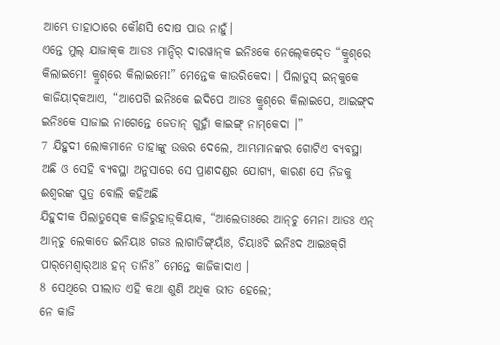ଆମ୍ଭେ ତାହାଠାରେ କୌଣସି ଦୋଷ ପାଉ ନାହୁଁ।
ଏନ୍ତେ ମୁଲ୍‌ ଯାଜାକ୍‌କ ଆଡଃ ମାନ୍ଦିର୍‌ ଦାରୱାନ୍‌କ ଇନିଃକେ ନେଲ୍‍କେଦ୍‍ତେ “କ୍ରୁଶ୍‌ରେ କିଲାଇମେ! କ୍ରୁଶ୍‌ରେ କିଲାଇମେ!” ମେନ୍ତେକ କାଉରିକେଦା । ପିଲାତୁସ୍‌ ଇନ୍‌କୁକେ କାଜିୟାଦ୍‌କଆଏ, “ଆପେଗି ଇନିଃକେ ଇଦିପେ ଆଡଃ କ୍ରୁଶ୍‌ରେ କିଲାଇପେ, ଆଇଙ୍ଗ୍‌ଦ ଇନିଃକେ ସାଜାଇ ନାଗେନ୍ତେ ଜେତାନ୍ ଗୁହ୍ନାଁ କାଇଙ୍ଗ୍‌ ନାମ୍‌କେଦା ।”
7 ଯିହୁଦୀ ଲୋକମାନେ ତାହାଙ୍କୁ ଉତ୍ତର ଦେଲେ, ଆମ୍ଭମାନଙ୍କର ଗୋଟିଏ ବ୍ୟବସ୍ଥା ଅଛି ଓ ସେହି ବ୍ୟବସ୍ଥା ଅନୁସାରେ ସେ ପ୍ରାଣଦଣ୍ଡର ଯୋଗ୍ୟ, କାରଣ ସେ ନିଜକୁ ଈଶ୍ବରଙ୍କ ପୁତ୍ର ବୋଲି କହିଅଛି
ଯିହୁଦୀକ ପିଲାତୁସ୍‍କେ କାଜିରୁହାଡ଼୍‌କିୟାକ, “ଆଲେତାଃରେ ଆନ୍‌ଚୁ ମେନା ଆଡଃ ଏନ୍‍ ଆନ୍‌ଚୁ ଲେକାତେ ଇନିୟାଃ ଗଜଃ ଲାଗାତିଙ୍ଗ୍‌ୟାଁଃ, ଚିୟାଃଚି ଇନିଃଦ ଆଇଃକ୍‌ଗି ପାର୍‌ମେଶ୍ୱାର୍‌ଆଃ ହନ୍‌ ତାନିଃ” ମେନ୍ତେ କାଜିକାଦାଏ ।
8 ସେଥିରେ ପୀଲାତ ଏହି କଥା ଶୁଣି ଅଧିକ ଭୀତ ହେଲେ;
ନେ କାଜି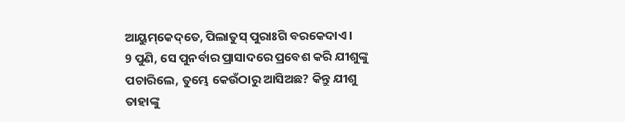ଆୟୁମ୍‌କେଦ୍‌ତେ, ପିଲାତୁସ୍‌ ପୁରାଃଗି ବରକେଦାଏ ।
9 ପୁଣି, ସେ ପୁନର୍ବାର ପ୍ରାସାଦରେ ପ୍ରବେଶ କରି ଯୀଶୁଙ୍କୁ ପଚାରିଲେ, ତୁମ୍ଭେ କେଉଁଠାରୁ ଆସିଅଛ? କିନ୍ତୁ ଯୀଶୁ ତାହାଙ୍କୁ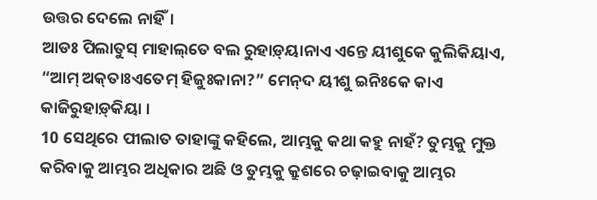ଉତ୍ତର ଦେଲେ ନାହିଁ।
ଆଡଃ ପିଲାତୁସ୍‌ ମାହାଲ୍‌ତେ ବଲ ରୁହାଡ଼୍‌ୟାନାଏ ଏନ୍ତେ ୟୀଶୁକେ କୁଲିକିୟାଏ, “ଆମ୍‌ ଅକ୍‌ତାଃଏତେମ୍‌ ହିଜୁଃକାନା?” ମେନ୍‌ଦ ୟୀଶୁ ଇନିଃକେ କାଏ କାଜିରୁହାଡ଼୍‌କିୟା ।
10 ସେଥିରେ ପୀଲାତ ତାହାଙ୍କୁ କହିଲେ, ଆମ୍ଭକୁ କଥା କହୁ ନାହଁ? ତୁମ୍ଭକୁ ମୁକ୍ତ କରିବାକୁ ଆମ୍ଭର ଅଧିକାର ଅଛି ଓ ତୁମ୍ଭକୁ କ୍ରୁଶରେ ଚଢ଼ାଇବାକୁ ଆମ୍ଭର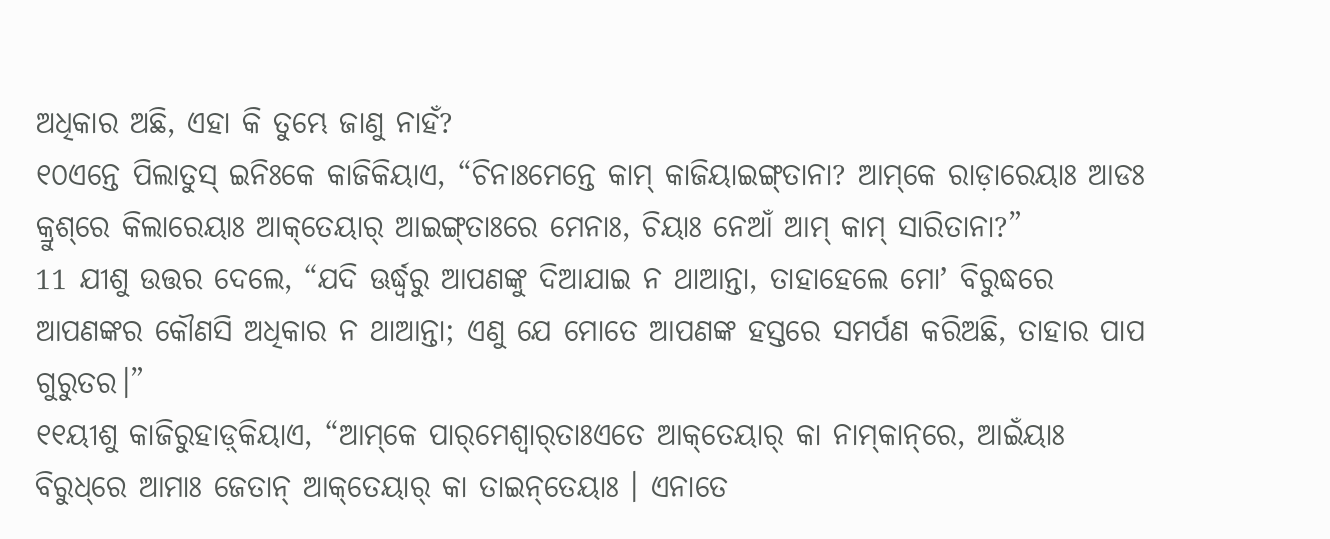ଅଧିକାର ଅଛି, ଏହା କି ତୁମ୍ଭେ ଜାଣୁ ନାହଁ?
୧୦ଏନ୍ତେ ପିଲାତୁସ୍‌ ଇନିଃକେ କାଜିକିୟାଏ, “ଚିନାଃମେନ୍ତେ କାମ୍‍ କାଜିୟାଇଙ୍ଗ୍‌ତାନା? ଆମ୍‌କେ ରାଡ଼ାରେୟାଃ ଆଡଃ କ୍ରୁଶ୍‌ରେ କିଲାରେୟାଃ ଆକ୍‌ତେୟାର୍‌ ଆଇଙ୍ଗ୍‌ତାଃରେ ମେନାଃ, ଚିୟାଃ ନେଆଁ ଆମ୍‌ କାମ୍‌ ସାରିତାନା?”
11 ଯୀଶୁ ଉତ୍ତର ଦେଲେ, “ଯଦି ଊର୍ଦ୍ଧ୍ୱରୁ ଆପଣଙ୍କୁ ଦିଆଯାଇ ନ ଥାଆନ୍ତା, ତାହାହେଲେ ମୋʼ ବିରୁଦ୍ଧରେ ଆପଣଙ୍କର କୌଣସି ଅଧିକାର ନ ଥାଆନ୍ତା; ଏଣୁ ଯେ ମୋତେ ଆପଣଙ୍କ ହସ୍ତରେ ସମର୍ପଣ କରିଅଛି, ତାହାର ପାପ ଗୁରୁତର।”
୧୧ୟୀଶୁ କାଜିରୁହାଡ଼୍‌କିୟାଏ, “ଆମ୍‌କେ ପାର୍‌ମେଶ୍ୱାର୍‌ତାଃଏତେ ଆକ୍‌ତେୟାର୍‌ କା ନାମ୍‌କାନ୍‌ରେ, ଆଇଁୟାଃ ବିରୁଧ୍‌ରେ ଆମାଃ ଜେତାନ୍‌ ଆକ୍‌ତେୟାର୍‌ କା ତାଇନ୍‌ତେୟାଃ । ଏନାତେ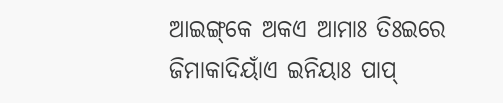ଆଇଙ୍ଗ୍‌କେ ଅକଏ ଆମାଃ ତିଃଇରେ ଜିମାକାଦିୟାଁଏ ଇନିୟାଃ ପାପ୍‌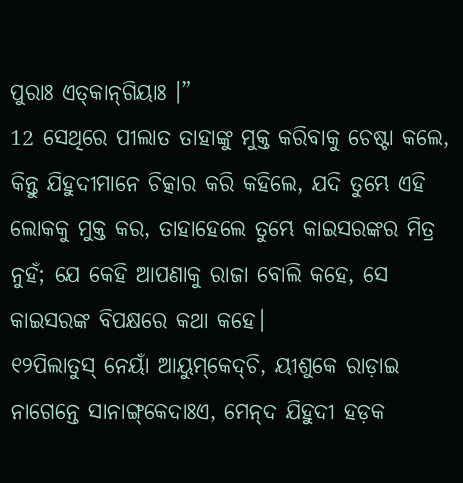ପୁରାଃ ଏତ୍‌କାନ୍‌ଗିୟାଃ ।”
12 ସେଥିରେ ପୀଲାତ ତାହାଙ୍କୁ ମୁକ୍ତ କରିବାକୁ ଚେଷ୍ଟା କଲେ, କିନ୍ତୁ ଯିହୁଦୀମାନେ ଚିତ୍କାର କରି କହିଲେ, ଯଦି ତୁମ୍ଭେ ଏହି ଲୋକକୁ ମୁକ୍ତ କର, ତାହାହେଲେ ତୁମ୍ଭେ କାଇସରଙ୍କର ମିତ୍ର ନୁହଁ; ଯେ କେହି ଆପଣାକୁ ରାଜା ବୋଲି କହେ, ସେ କାଇସରଙ୍କ ବିପକ୍ଷରେ କଥା କହେ।
୧୨ପିଲାତୁସ୍‌ ନେୟାଁ ଆୟୁମ୍‌କେଦ୍‌ଚି, ୟୀଶୁକେ ରାଡ଼ାଇ ନାଗେନ୍ତେ ସାନାଙ୍ଗ୍‌କେଦାଃଏ, ମେନ୍‌ଦ ଯିହୁଦୀ ହଡ଼କ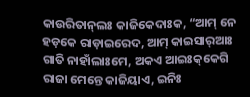କାଉରିତାନ୍‌ଲଃ କାଜିକେଦାଃକ, “ଆମ୍‌ ନେ ହଡ଼କେ ରାଡ଼ାଇରେଦ, ଆମ୍‌ କାଇସାର୍‌ଆଃ ଗାତି ନାହାଁଲାଃମେ, ଅକଏ ଆଇଃକ୍‌କେଗି ରାଜା ମେନ୍ତେ କାଜିୟାଏ, ଇନିଃ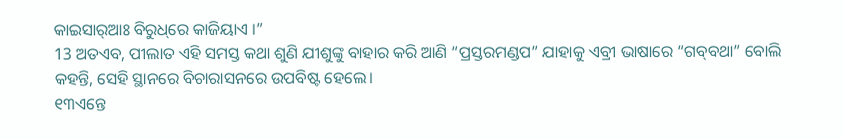କାଇସାର୍‌ଆଃ ବିରୁଧ୍‌ରେ କାଜିୟାଏ ।”
13 ଅତଏବ, ପୀଲାତ ଏହି ସମସ୍ତ କଥା ଶୁଣି ଯୀଶୁଙ୍କୁ ବାହାର କରି ଆଣି “ପ୍ରସ୍ତରମଣ୍ଡପ” ଯାହାକୁ ଏବ୍ରୀ ଭାଷାରେ “ଗବ୍‍ବଥା” ବୋଲି କହନ୍ତି, ସେହି ସ୍ଥାନରେ ବିଚାରାସନରେ ଉପବିଷ୍ଟ ହେଲେ।
୧୩ଏନ୍ତେ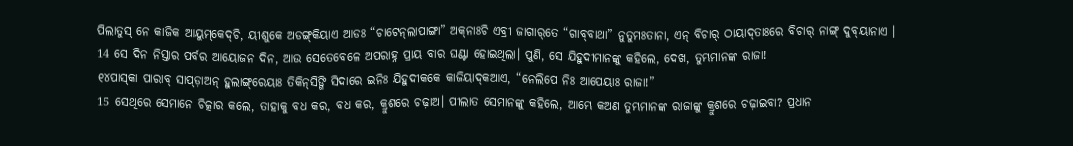ପିଲାତୁସ୍‌ ନେ କାଜିକ ଆୟୁମ୍‌କେଦ୍‌ଚି, ୟୀଶୁକେ ଅଡଙ୍ଗ୍‌କିୟାଏ ଆଡଃ “ଚାଟେନ୍‌ଲାପାଙ୍ଗା” ଅକ୍‌ନାଃଚି ଏବ୍ରୀ ଜାଗାର୍‌ତେ “ଗାବ୍‌ବାଥା” ନୁତୁମଃତାନା, ଏନ୍‌ ବିଚାର୍‌ ଠାୟାଦ୍‌ତାଃରେ ବିଚାର୍‌ ନାଙ୍ଗ୍‌ ଦୁବ୍‍ୟାନାଏ ।
14 ସେ ଦିନ ନିସ୍ତାର ପର୍ବର ଆୟୋଜନ ଦିନ, ଆଉ ସେତେବେଳେ ଅପରାହ୍ନ ପ୍ରାୟ ବାର ଘଣ୍ଟା ହୋଇଥିଲା। ପୁଣି, ସେ ଯିହୁଦୀମାନଙ୍କୁ କହିଲେ, ଦେଖ, ତୁମ୍ଭମାନଙ୍କ ରାଜା!
୧୪ପାସ୍‌କା ପାରାବ୍‌ ସାପ୍‍ଡ଼ାଅନ୍‍ ହୁଲାଙ୍ଗ୍‌ରେୟାଃ ତିକିନ୍‌ସିଙ୍ଗି ସିଦାରେ ଇନିଃ ଯିହୁଦୀକକେ କାଜିୟାଦ୍‌କଆଏ, “ନେଲିପେ ନିଃ ଆପେୟାଃ ରାଜା!”
15 ସେଥିରେ ସେମାନେ ଚିତ୍କାର କଲେ, ତାହାକୁ ବଧ କର, ବଧ କର, କ୍ରୁଶରେ ଚଢ଼ାଅ। ପୀଲାତ ସେମାନଙ୍କୁ କହିଲେ, ଆମ୍ଭେ କଅଣ ତୁମ୍ଭମାନଙ୍କ ରାଜାଙ୍କୁ କ୍ରୁଶରେ ଚଢ଼ାଇବା? ପ୍ରଧାନ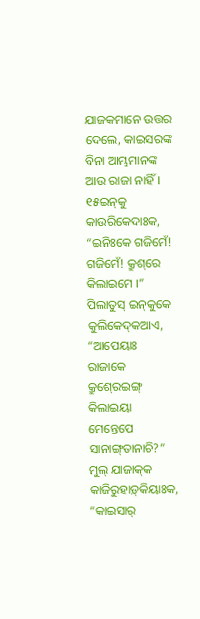ଯାଜକମାନେ ଉତ୍ତର ଦେଲେ, କାଇସରଙ୍କ ବିନା ଆମ୍ଭମାନଙ୍କ ଆଉ ରାଜା ନାହିଁ।
୧୫ଇନ୍‌କୁ କାଉରିକେଦାଃକ, “ଇନିଃକେ ଗଜିମେଁ! ଗଜିମେଁ! କ୍ରୁଶ୍‌ରେ କିଲାଇମେ ।” ପିଲାତୁସ୍‌ ଇନ୍‌କୁକେ କୁଲିକେଦ୍‌କଆଏ, “ଆପେୟାଃ ରାଜାକେ କ୍ରୁଶ୍‍ରେଇଙ୍ଗ୍‌ କିଲାଇୟା ମେନ୍ତେପେ ସାନାଙ୍ଗ୍‌ତାନାଚି?” ମୁଲ୍‌ ଯାଜାକ୍‌କ କାଜିରୁହାଡ଼୍‌କିୟାଃକ, “କାଇସାର୍‌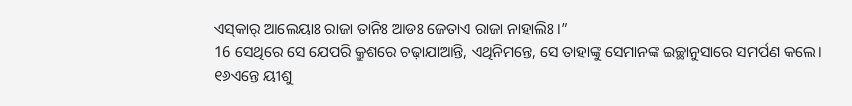ଏସ୍‌କାର୍‌ ଆଲେୟାଃ ରାଜା ତାନିଃ ଆଡଃ ଜେତାଏ ରାଜା ନାହାଲିଃ ।”
16 ସେଥିରେ ସେ ଯେପରି କ୍ରୁଶରେ ଚଢ଼ାଯାଆନ୍ତି, ଏଥିନିମନ୍ତେ, ସେ ତାହାଙ୍କୁ ସେମାନଙ୍କ ଇଚ୍ଛାନୁସାରେ ସମର୍ପଣ କଲେ।
୧୬ଏନ୍ତେ ୟୀଶୁ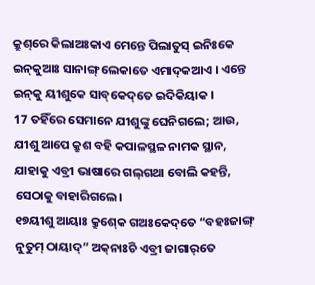କ୍ରୁଶ୍‌ରେ କିଲାଅଃକାଏ ମେନ୍ତେ ପିଲାତୁସ୍ ଇନିଃକେ ଇନ୍‌କୁଆଃ ସାନାଙ୍ଗ୍‌ ଲେକାତେ ଏମାଦ୍‍କଆଏ । ଏନ୍ତେ ଇନ୍‌କୁ ୟୀଶୁକେ ସାବ୍‌କେଦ୍‌ତେ ଇଦିକିୟାକ ।
17 ତହିଁରେ ସେମାନେ ଯୀଶୁଙ୍କୁ ଘେନିଗଲେ; ଆଉ, ଯୀଶୁ ଆପେ କ୍ରୁଶ ବହି କପାଳସ୍ଥଳ ନାମକ ସ୍ଥାନ, ଯାହାକୁ ଏବ୍ରୀ ଭାଷାରେ ଗଲ୍‌ଗଥା ବୋଲି କହନ୍ତି, ସେଠାକୁ ବାହାରିଗଲେ।
୧୭ୟୀଶୁ ଆୟାଃ କ୍ରୁଶ୍‍କେ ଗଅଃକେଦ୍‌ତେ “ବହଃଜାଙ୍ଗ୍‌ ନୁତୁମ୍‌ ଠାୟାଦ୍‌” ଅକ୍‌ନାଃଚି ଏବ୍ରୀ ଜାଗାର୍‌ତେ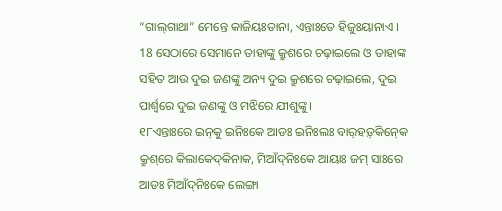“ଗାଲ୍‌ଗାଥା” ମେନ୍ତେ କାଜିୟଃତାନା, ଏନ୍ତାଃତେ ହିଜୁଃୟାନାଏ ।
18 ସେଠାରେ ସେମାନେ ତାହାଙ୍କୁ କ୍ରୁଶରେ ଚଢ଼ାଇଲେ ଓ ତାହାଙ୍କ ସହିତ ଆଉ ଦୁଇ ଜଣଙ୍କୁ ଅନ୍ୟ ଦୁଇ କ୍ରୁଶରେ ଚଢ଼ାଇଲେ, ଦୁଇ ପାର୍ଶ୍ୱରେ ଦୁଇ ଜଣଙ୍କୁ ଓ ମଝିରେ ଯୀଶୁଙ୍କୁ।
୧୮ଏନ୍ତାଃରେ ଇନ୍‌କୁ ଇନିଃକେ ଆଡଃ ଇନିଃଲଃ ବାର୍‍ହଡ଼୍‌କିନ୍‍କେ କ୍ରୁଶ୍‌ରେ କିଲାକେଦ୍‍କିନାକ, ମିଆଁଦ୍‌ନିଃକେ ଆୟାଃ ଜମ୍‍ ସାଃରେ ଆଡଃ ମିଆଁଦ୍‌ନିଃକେ ଲେଙ୍ଗା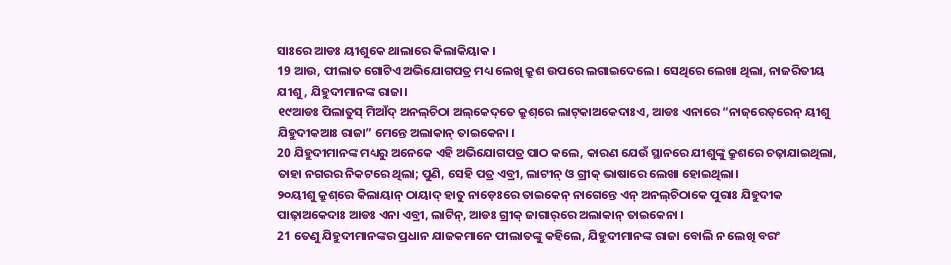ସାଃରେ ଆଡଃ ୟୀଶୁକେ ଥାଲାରେ କିଲାକିୟାକ ।
19 ଆଉ, ପୀଲାତ ଗୋଟିଏ ଅଭିଯୋଗପତ୍ର ମଧ୍ୟ ଲେଖି କ୍ରୁଶ ଉପରେ ଲଗାଇଦେଲେ। ସେଥିରେ ଲେଖା ଥିଲା, ନାଜରିତୀୟ ଯୀଶୁ, ଯିହୁଦୀମାନଙ୍କ ରାଜା।
୧୯ଆଡଃ ପିଲାତୁସ୍ ମିଆଁଦ୍‌ ଅନଲ୍‌ଚିଠା ଅଲ୍‌କେଦ୍‌ତେ କ୍ରୁଶ୍‌ରେ ଲାଟ୍‌କାଅକେଦାଃଏ, ଆଡଃ ଏନାରେ “ନାଜ୍‌ରେତ୍‌ରେନ୍‌ ୟୀଶୁ ଯିହୁଦୀକଆଃ ରାଜା” ମେନ୍ତେ ଅଲାକାନ୍‌ ତାଇକେନା ।
20 ଯିହୁଦୀମାନଙ୍କ ମଧ୍ୟରୁ ଅନେକେ ଏହି ଅଭିଯୋଗପତ୍ର ପାଠ କଲେ, କାରଣ ଯେଉଁ ସ୍ଥାନରେ ଯୀଶୁଙ୍କୁ କ୍ରୁଶରେ ଚଢ଼ାଯାଇଥିଲା, ତାହା ନଗରର ନିକଟରେ ଥିଲା; ପୁଣି, ସେହି ପତ୍ର ଏବ୍ରୀ, ଲାଟୀନ୍‍ ଓ ଗ୍ରୀକ୍‍ ଭାଷାରେ ଲେଖା ହୋଇଥିଲା।
୨୦ୟୀଶୁ କ୍ରୁଶ୍‌ରେ କିଲାୟାନ୍‌ ଠାୟାଦ୍‍ ହାତୁ ନାଡ଼େଃରେ ତାଇକେନ୍‌ ନାଗେନ୍ତେ ଏନ୍‍ ଅନଲ୍‌ଚିଠାକେ ପୁରାଃ ଯିହୁଦୀକ ପାଢ଼ାଅକେଦାଃ ଆଡଃ ଏନା ଏବ୍ରୀ, ଲାଟିନ୍‌, ଆଡଃ ଗ୍ରୀକ୍‌ ଜାଗାର୍‌ରେ ଅଲାକାନ୍‌ ତାଇକେନା ।
21 ତେଣୁ ଯିହୁଦୀମାନଙ୍କର ପ୍ରଧାନ ଯାଜକମାନେ ପୀଲାତଙ୍କୁ କହିଲେ, ଯିହୁଦୀମାନଙ୍କ ରାଜା ବୋଲି ନ ଲେଖି ବରଂ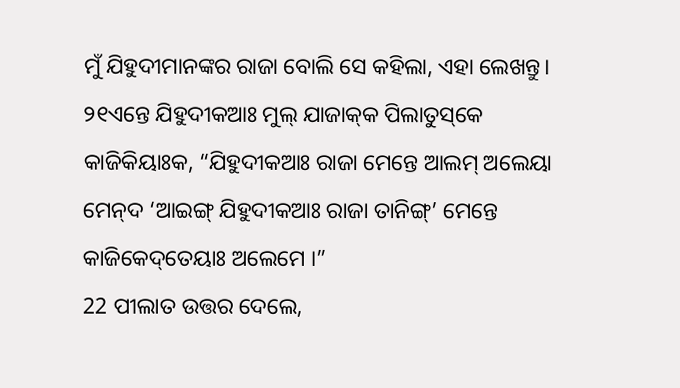ମୁଁ ଯିହୁଦୀମାନଙ୍କର ରାଜା ବୋଲି ସେ କହିଲା, ଏହା ଲେଖନ୍ତୁ।
୨୧ଏନ୍ତେ ଯିହୁଦୀକଆଃ ମୁଲ୍‌ ଯାଜାକ୍‌କ ପିଲାତୁସ୍‌କେ କାଜିକିୟାଃକ, “ଯିହୁଦୀକଆଃ ରାଜା ମେନ୍ତେ ଆଲମ୍‌ ଅଲେୟା ମେନ୍‌ଦ ‘ଆଇଙ୍ଗ୍‌ ଯିହୁଦୀକଆଃ ରାଜା ତାନିଙ୍ଗ୍‌’ ମେନ୍ତେ କାଜିକେଦ୍‌ତେୟାଃ ଅଲେମେ ।”
22 ପୀଲାତ ଉତ୍ତର ଦେଲେ,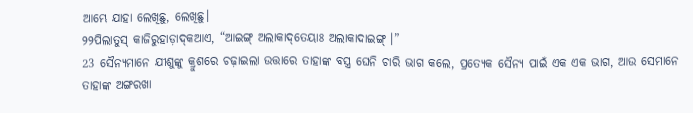ଆମ୍ଭେ ଯାହା ଲେଖିଛୁ, ଲେଖିଛୁ।
୨୨ପିଲାତୁସ୍‌ କାଜିରୁହାଡ଼ାଦ୍‌କଆଏ, “ଆଇଙ୍ଗ୍‌ ଅଲାକାଦ୍‌ତେୟାଃ ଅଲାକାଦାଇଙ୍ଗ୍‌ ।”
23 ସୈନ୍ୟମାନେ ଯୀଶୁଙ୍କୁ କ୍ରୁଶରେ ଚଢ଼ାଇଲା ଉତ୍ତାରେ ତାହାଙ୍କ ବସ୍ତ୍ର ଘେନି ଚାରି ଭାଗ କଲେ, ପ୍ରତ୍ୟେକ ସୈନ୍ୟ ପାଇଁ ଏକ ଏକ ଭାଗ, ଆଉ ସେମାନେ ତାହାଙ୍କ ଅଙ୍ଗରଖା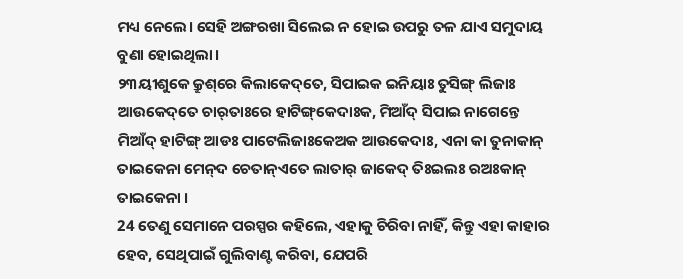ମଧ୍ୟ ନେଲେ। ସେହି ଅଙ୍ଗରଖା ସିଲେଇ ନ ହୋଇ ଉପରୁ ତଳ ଯାଏ ସମୁଦାୟ ବୁଣା ହୋଇଥିଲା।
୨୩ୟୀଶୁକେ କ୍ରୁଶ୍‌ରେ କିଲାକେଦ୍‌ତେ, ସିପାଇକ ଇନିୟାଃ ତୁସିଙ୍ଗ୍‌ ଲିଜାଃ ଆଉକେଦ୍‌ତେ ଚାର୍‍ତାଃରେ ହାଟିଙ୍ଗ୍‌କେଦାଃକ, ମିଆଁଦ୍‌ ସିପାଇ ନାଗେନ୍ତେ ମିଆଁଦ୍‌ ହାଟିଙ୍ଗ୍‌ ଆଡଃ ପାଟେଲିଜାଃକେଅକ ଆଉକେଦାଃ, ଏନା କା ତୁନାକାନ୍‌ ତାଇକେନା ମେନ୍‌ଦ ଚେତାନ୍‌ଏତେ ଲାତାର୍‌ ଜାକେଦ୍‌ ତିଃଇଲଃ ରଅଃକାନ୍‌ ତାଇକେନା ।
24 ତେଣୁ ସେମାନେ ପରସ୍ପର କହିଲେ, ଏହାକୁ ଚିରିବା ନାହିଁ, କିନ୍ତୁ ଏହା କାହାର ହେବ, ସେଥିପାଇଁ ଗୁଲିବାଣ୍ଟ କରିବା, ଯେପରି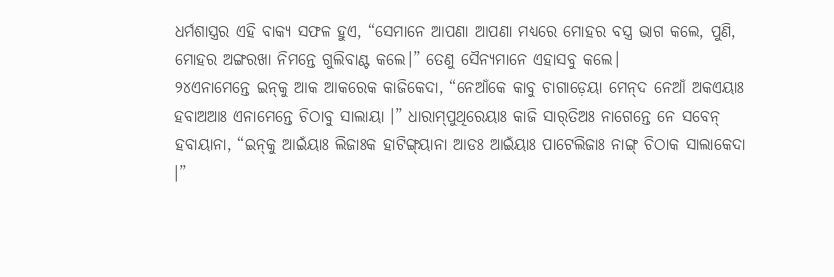ଧର୍ମଶାସ୍ତ୍ରର ଏହି ବାକ୍ୟ ସଫଳ ହୁଏ, “ସେମାନେ ଆପଣା ଆପଣା ମଧ୍ୟରେ ମୋହର ବସ୍ତ୍ର ଭାଗ କଲେ, ପୁଣି, ମୋହର ଅଙ୍ଗରଖା ନିମନ୍ତେ ଗୁଲିବାଣ୍ଟ କଲେ।” ତେଣୁ ସୈନ୍ୟମାନେ ଏହାସବୁ କଲେ।
୨୪ଏନାମେନ୍ତେ ଇନ୍‌କୁ ଆକ ଆକରେକ କାଜିକେଦା, “ନେଆଁକେ କାବୁ ଚାଗାଡ଼େୟା ମେନ୍‌ଦ ନେଆଁ ଅକଏୟାଃ ହବାଅଆଃ ଏନାମେନ୍ତେ ଚିଠାବୁ ସାଲାୟା ।” ଧାରାମ୍‌ପୁଥିରେୟାଃ କାଜି ସାର୍‌ତିଅଃ ନାଗେନ୍ତେ ନେ ସବେନ୍‌ ହବାୟାନା, “ଇନ୍‌କୁ ଆଇଁୟାଃ ଲିଜାଃକ ହାଟିଙ୍ଗ୍‌ୟାନା ଆଡଃ ଆଇଁୟାଃ ପାଟେଲିଜାଃ ନାଙ୍ଗ୍‌ ଚିଠାକ ସାଲାକେଦା ।”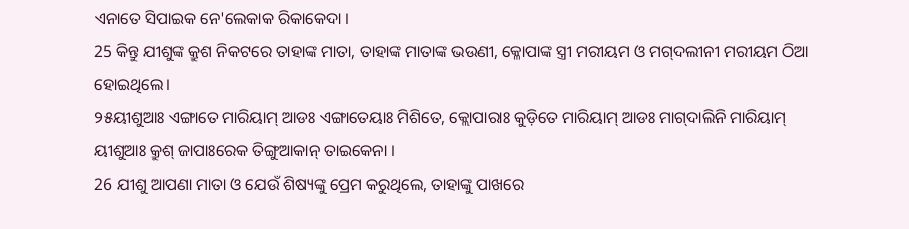ଏନାତେ ସିପାଇକ ନେ'ଲେକାକ ରିକାକେଦା ।
25 କିନ୍ତୁ ଯୀଶୁଙ୍କ କ୍ରୁଶ ନିକଟରେ ତାହାଙ୍କ ମାତା, ତାହାଙ୍କ ମାତାଙ୍କ ଭଉଣୀ, କ୍ଳୋପାଙ୍କ ସ୍ତ୍ରୀ ମରୀୟମ ଓ ମଗ୍‌ଦଲୀନୀ ମରୀୟମ ଠିଆ ହୋଇଥିଲେ।
୨୫ୟୀଶୁଆଃ ଏଙ୍ଗାତେ ମାରିୟାମ୍‌ ଆଡଃ ଏଙ୍ଗାତେୟାଃ ମିଶିତେ, କ୍ଲୋପାରାଃ କୁଡ଼ିତେ ମାରିୟାମ୍‌ ଆଡଃ ମାଗ୍‌ଦାଲିନି ମାରିୟାମ୍‌ ୟୀଶୁଆଃ କ୍ରୁଶ୍‍ ଜାପାଃରେକ ତିଙ୍ଗୁଆକାନ୍‌ ତାଇକେନା ।
26 ଯୀଶୁ ଆପଣା ମାତା ଓ ଯେଉଁ ଶିଷ୍ୟଙ୍କୁ ପ୍ରେମ କରୁଥିଲେ, ତାହାଙ୍କୁ ପାଖରେ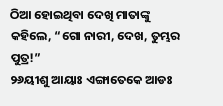ଠିଆ ହୋଇଥିବା ଦେଖି ମାତାଙ୍କୁ କହିଲେ, “ଗୋ ନାରୀ, ଦେଖ, ତୁମ୍ଭର ପୁତ୍ର!”
୨୬ୟୀଶୁ ଆୟାଃ ଏଙ୍ଗାତେକେ ଆଡଃ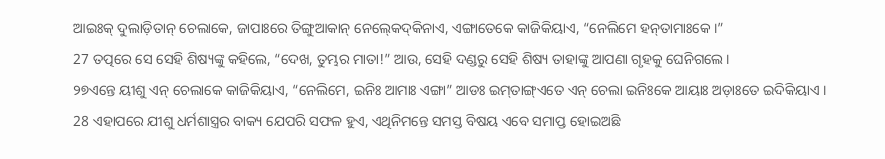ଆଇଃକ୍‌ ଦୁଲାଡ଼ିତାନ୍ ଚେଲାକେ, ଜାପାଃରେ ତିଙ୍ଗୁଆକାନ୍‌ ନେଲ୍‍କେଦ୍‍କିନାଏ, ଏଙ୍ଗାତେକେ କାଜିକିୟାଏ, “ନେଲିମେ ହନ୍‍ତାମାଃକେ ।”
27 ତତ୍ପରେ ସେ ସେହି ଶିଷ୍ୟଙ୍କୁ କହିଲେ, “ଦେଖ, ତୁମ୍ଭର ମାତା!” ଆଉ, ସେହି ଦଣ୍ଡରୁ ସେହି ଶିଷ୍ୟ ତାହାଙ୍କୁ ଆପଣା ଗୃହକୁ ଘେନିଗଲେ।
୨୭ଏନ୍ତେ ୟୀଶୁ ଏନ୍‌ ଚେଲାକେ କାଜିକିୟାଏ, “ନେଲିମେ, ଇନିଃ ଆମାଃ ଏଙ୍ଗା” ଆଡଃ ଇମ୍‌ତାଙ୍ଗ୍‌ଏତେ ଏନ୍‍ ଚେଲା ଇନିଃକେ ଆୟାଃ ଅଡ଼ାଃତେ ଇଦିକିୟାଏ ।
28 ଏହାପରେ ଯୀଶୁ ଧର୍ମଶାସ୍ତ୍ରର ବାକ୍ୟ ଯେପରି ସଫଳ ହୁଏ, ଏଥିନିମନ୍ତେ ସମସ୍ତ ବିଷୟ ଏବେ ସମାପ୍ତ ହୋଇଅଛି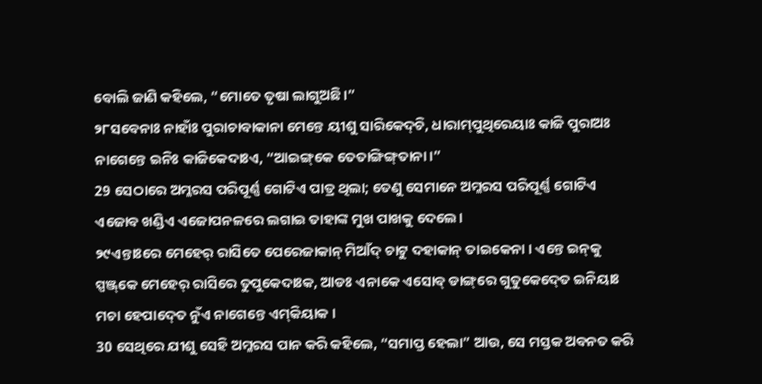ବୋଲି ଜାଣି କହିଲେ, “ମୋତେ ତୃଷା ଲାଗୁଅଛି।”
୨୮ସବେନାଃ ନାହାଁଃ ପୁରାଚାବାକାନା ମେନ୍ତେ ୟୀଶୁ ସାରିକେଦ୍‌ଚି, ଧାରାମ୍‌ପୁଥିରେୟାଃ କାଜି ପୁରାଅଃ ନାଗେନ୍ତେ ଇନିଃ କାଜିକେଦାଃଏ, “ଆଇଙ୍ଗ୍‌କେ ତେତାଙ୍ଗିଙ୍ଗ୍‌ତାନା ।”
29 ସେଠାରେ ଅମ୍ଳରସ ପରିପୂର୍ଣ୍ଣ ଗୋଟିଏ ପାତ୍ର ଥିଲା; ତେଣୁ ସେମାନେ ଅମ୍ଳରସ ପରିପୂର୍ଣ୍ଣ ଗୋଟିଏ ଏଜୋବ ଖଣ୍ଡିଏ ଏଜୋପନଳରେ ଲଗାଇ ତାହାଙ୍କ ମୁଖ ପାଖକୁ ଦେଲେ।
୨୯ଏନ୍ତାଃରେ ମେହେର୍‌ ରାସିତେ ପେରେଜାକାନ୍‌ ମିଆଁଦ୍‌ ଚାଟୁ ଦହାକାନ୍‍ ତାଇକେନା । ଏନ୍ତେ ଇନ୍‌କୁ ସ୍ପଞ୍ଜ୍‌କେ ମେହେର୍‌ ରାସିରେ ତୁପୁକେଦାଃକ, ଆଡଃ ଏନାକେ ଏସୋବ୍‌ ଡାଙ୍ଗ୍‌ରେ ଗୁତୁକେଦ୍‍ତେ ଇନିୟାଃ ମଚା ହେପାଦ୍‍ତେ ନୁଁଏ ନାଗେନ୍ତେ ଏମ୍‍କିୟାକ ।
30 ସେଥିରେ ଯୀଶୁ ସେହି ଅମ୍ଳରସ ପାନ କରି କହିଲେ, “ସମାପ୍ତ ହେଲା” ଆଉ, ସେ ମସ୍ତକ ଅବନତ କରି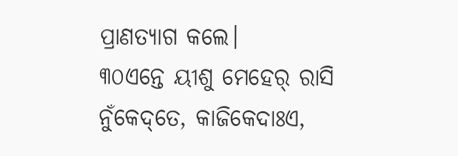ପ୍ରାଣତ୍ୟାଗ କଲେ।
୩୦ଏନ୍ତେ ୟୀଶୁ ମେହେର୍‌ ରାସି ନୁଁକେଦ୍‌ତେ, କାଜିକେଦାଃଏ,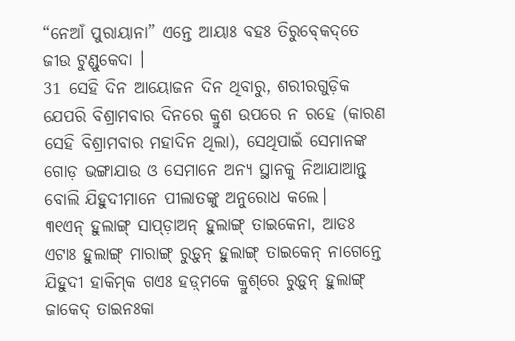“ନେଆଁ ପୁରାୟାନା” ଏନ୍ତେ ଆୟାଃ ବହଃ ତିରୁବ୍‍କେଦ୍‌ତେ ଜୀଉ ଟୁଣ୍ଡୁକେଦା ।
31 ସେହି ଦିନ ଆୟୋଜନ ଦିନ ଥିବାରୁ, ଶରୀରଗୁଡ଼ିକ ଯେପରି ବିଶ୍ରାମବାର ଦିନରେ କ୍ରୁଶ ଉପରେ ନ ରହେ (କାରଣ ସେହି ବିଶ୍ରାମବାର ମହାଦିନ ଥିଲା), ସେଥିପାଇଁ ସେମାନଙ୍କ ଗୋଡ଼ ଭଙ୍ଗାଯାଉ ଓ ସେମାନେ ଅନ୍ୟ ସ୍ଥାନକୁ ନିଆଯାଆନ୍ତୁ ବୋଲି ଯିହୁଦୀମାନେ ପୀଲାତଙ୍କୁ ଅନୁରୋଧ କଲେ।
୩୧ଏନ୍‌ ହୁଲାଙ୍ଗ୍‌ ସାପ୍‍ଡ଼ାଅନ୍‌ ହୁଲାଙ୍ଗ୍‌ ତାଇକେନା, ଆଡଃ ଏଟାଃ ହୁଲାଙ୍ଗ୍‌ ମାରାଙ୍ଗ୍‌ ରୁଡ଼ୁନ୍‌ ହୁଲାଙ୍ଗ୍‌ ତାଇକେନ୍‌ ନାଗେନ୍ତେ ଯିହୁଦୀ ହାକିମ୍‌କ ଗଏଃ ହଡ଼୍‌ମକେ କ୍ରୁଶ୍‌ରେ ରୁଡ଼ୁନ୍‌ ହୁଲାଙ୍ଗ୍‌ ଜାକେଦ୍‌ ତାଇନଃକା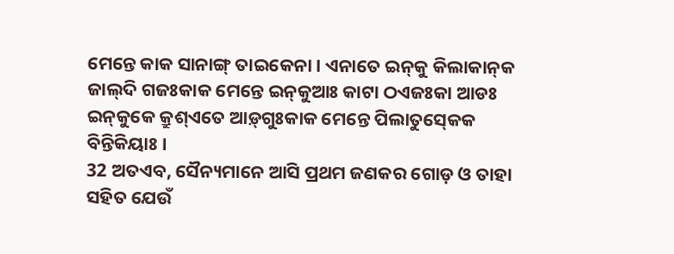ମେନ୍ତେ କାକ ସାନାଙ୍ଗ୍‌ ତାଇକେନା । ଏନାତେ ଇନ୍‌କୁ କିଲାକାନ୍‌କ ଜାଲ୍‌ଦି ଗଜଃକାକ ମେନ୍ତେ ଇନ୍‌କୁଆଃ କାଟା ଠଏଜଃକା ଆଡଃ ଇନ୍‌କୁକେ କ୍ରୁଶ୍‌ଏତେ ଆଡ଼୍‌ଗୁଃକାକ ମେନ୍ତେ ପିଲାତୁସ୍‍କେକ ବିନ୍ତିକିୟାଃ ।
32 ଅତଏବ, ସୈନ୍ୟମାନେ ଆସି ପ୍ରଥମ ଜଣକର ଗୋଡ଼ ଓ ତାହା ସହିତ ଯେଉଁ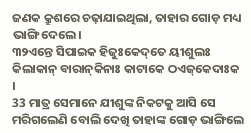ଜଣକ କ୍ରୁଶରେ ଚଢ଼ାଯାଇଥିଲା, ତାହାର ଗୋଡ଼ ମଧ୍ୟ ଭାଙ୍ଗି ଦେଲେ।
୩୨ଏନ୍ତେ ସିପାଇକ ହିଜୁଃକେଦ୍‌ତେ ୟୀଶୁଲଃ କିଲାକାନ୍‌ ବାରାନ୍‌କିନାଃ କାଟାକେ ଠଏଜ୍‌କେଦାଃକ ।
33 ମାତ୍ର ସେମାନେ ଯୀଶୁଙ୍କ ନିକଟକୁ ଆସି ସେ ମରିଗଲେଣି ବୋଲି ଦେଖି ତାହାଙ୍କ ଗୋଡ଼ ଭାଙ୍ଗିଲେ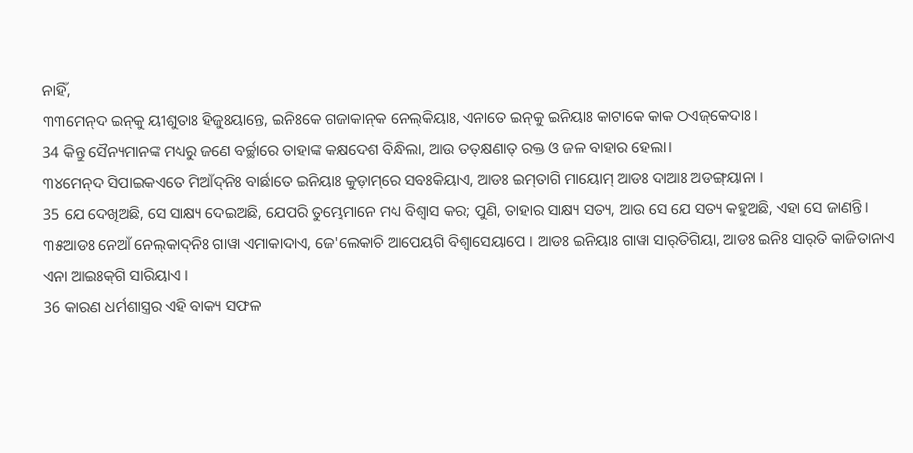ନାହିଁ,
୩୩ମେନ୍‌ଦ ଇନ୍‌କୁ ୟୀଶୁତାଃ ହିଜୁଃୟାନ୍ତେ, ଇନିଃକେ ଗଜାକାନ୍‌କ ନେଲ୍‌କିୟାଃ, ଏନାତେ ଇନ୍‌କୁ ଇନିୟାଃ କାଟାକେ କାକ ଠଏଜ୍‌କେଦାଃ ।
34 କିନ୍ତୁ ସୈନ୍ୟମାନଙ୍କ ମଧ୍ୟରୁ ଜଣେ ବର୍ଚ୍ଛାରେ ତାହାଙ୍କ କକ୍ଷଦେଶ ବିନ୍ଧିଲା, ଆଉ ତତ୍‍କ୍ଷଣାତ୍‍ ରକ୍ତ ଓ ଜଳ ବାହାର ହେଲା।
୩୪ମେନ୍‌ଦ ସିପାଇକଏତେ ମିଆଁଦ୍‌ନିଃ ବାର୍ଛାତେ ଇନିୟାଃ କୁଡ଼ାମ୍‌ରେ ସବଃକିୟାଏ, ଆଡଃ ଇମ୍‌ତାଗି ମାୟୋମ୍‌ ଆଡଃ ଦାଆଃ ଅଡଙ୍ଗ୍‌ୟାନା ।
35 ଯେ ଦେଖିଅଛି, ସେ ସାକ୍ଷ୍ୟ ଦେଇଅଛି, ଯେପରି ତୁମ୍ଭେମାନେ ମଧ୍ୟ ବିଶ୍ୱାସ କର; ପୁଣି, ତାହାର ସାକ୍ଷ୍ୟ ସତ୍ୟ, ଆଉ ସେ ଯେ ସତ୍ୟ କହୁଅଛି, ଏହା ସେ ଜାଣନ୍ତି।
୩୫ଆଡଃ ନେଆଁ ନେଲ୍‍କାଦ୍‍ନିଃ ଗାୱା ଏମାକାଦାଏ, ଜେ'ଲେକାଚି ଆପେୟଗି ବିଶ୍ୱାସେୟାପେ । ଆଡଃ ଇନିୟାଃ ଗାୱା ସାର୍‌ତିଗିୟା, ଆଡଃ ଇନିଃ ସାର୍‌ତି କାଜିତାନାଏ ଏନା ଆଇଃକ୍‌ଗି ସାରିୟାଏ ।
36 କାରଣ ଧର୍ମଶାସ୍ତ୍ରର ଏହି ବାକ୍ୟ ସଫଳ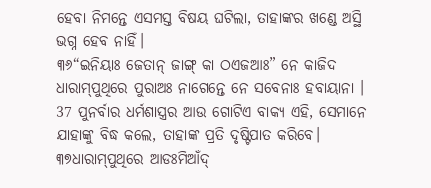ହେବା ନିମନ୍ତେ ଏସମସ୍ତ ବିଷୟ ଘଟିଲା, ତାହାଙ୍କର ଖଣ୍ଡେ ଅସ୍ଥି ଭଗ୍ନ ହେବ ନାହିଁ।
୩୬“ଇନିୟାଃ ଜେତାନ୍ ଜାଙ୍ଗ୍‌ କା ଠଏଜଆଃ” ନେ କାଜିଦ ଧାରାମ୍‌ପୁଥିରେ ପୁରାଅଃ ନାଗେନ୍ତେ ନେ ସବେନାଃ ହବାୟାନା ।
37 ପୁନର୍ବାର ଧର୍ମଶାସ୍ତ୍ରର ଆଉ ଗୋଟିଏ ବାକ୍ୟ ଏହି, ସେମାନେ ଯାହାଙ୍କୁ ବିଦ୍ଧ କଲେ, ତାହାଙ୍କ ପ୍ରତି ଦୃଷ୍ଟିପାତ କରିବେ।
୩୭ଧାରାମ୍‌ପୁଥିରେ ଆଡଃମିଆଁଦ୍‌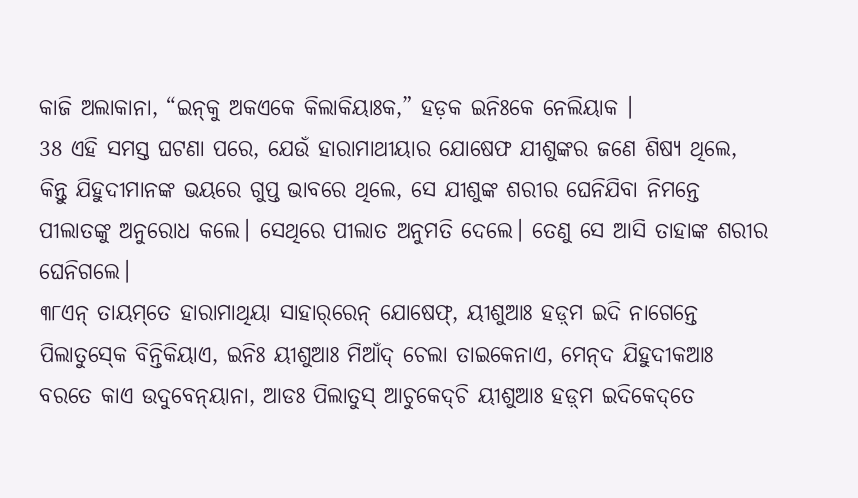କାଜି ଅଲାକାନା, “ଇନ୍‌କୁ ଅକଏକେ କିଲାକିୟାଃକ,” ହଡ଼କ ଇନିଃକେ ନେଲିୟାକ ।
38 ଏହି ସମସ୍ତ ଘଟଣା ପରେ, ଯେଉଁ ହାରାମାଥୀୟାର ଯୋଷେଫ ଯୀଶୁଙ୍କର ଜଣେ ଶିଷ୍ୟ ଥିଲେ, କିନ୍ତୁ ଯିହୁଦୀମାନଙ୍କ ଭୟରେ ଗୁପ୍ତ ଭାବରେ ଥିଲେ, ସେ ଯୀଶୁଙ୍କ ଶରୀର ଘେନିଯିବା ନିମନ୍ତେ ପୀଲାତଙ୍କୁ ଅନୁରୋଧ କଲେ। ସେଥିରେ ପୀଲାତ ଅନୁମତି ଦେଲେ। ତେଣୁ ସେ ଆସି ତାହାଙ୍କ ଶରୀର ଘେନିଗଲେ।
୩୮ଏନ୍‌ ତାୟମ୍‌ତେ ହାରାମାଥିୟା ସାହାର୍‌ରେନ୍ ଯୋଷେଫ୍‌, ୟୀଶୁଆଃ ହଡ଼୍‌ମ ଇଦି ନାଗେନ୍ତେ ପିଲାତୁସ୍‍କେ ବିନ୍ତିକିୟାଏ, ଇନିଃ ୟୀଶୁଆଃ ମିଆଁଦ୍‌ ଚେଲା ତାଇକେନାଏ, ମେନ୍‌ଦ ଯିହୁଦୀକଆଃ ବରତେ କାଏ ଉଦୁବେନ୍‍ୟାନା, ଆଡଃ ପିଲାତୁସ୍ ଆଚୁକେଦ୍‍ଚି ୟୀଶୁଆଃ ହଡ଼୍‌ମ ଇଦିକେଦ୍‌ତେ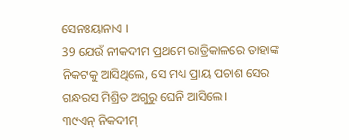ସେନଃୟାନାଏ ।
39 ଯେଉଁ ନୀକଦୀମ ପ୍ରଥମେ ରାତ୍ରିକାଳରେ ତାହାଙ୍କ ନିକଟକୁ ଆସିଥିଲେ, ସେ ମଧ୍ୟ ପ୍ରାୟ ପଚାଶ ସେର ଗନ୍ଧରସ ମିଶ୍ରିତ ଅଗୁରୁ ଘେନି ଆସିଲେ।
୩୯ଏନ୍‌ ନିକଦୀମ୍‌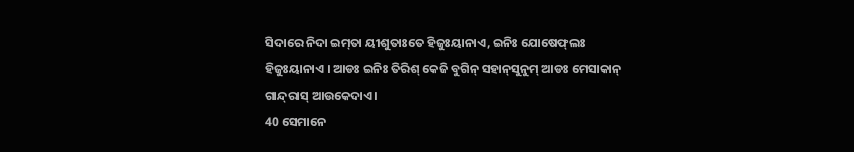ସିଦାରେ ନିଦା ଇମ୍‌ତା ୟୀଶୁତାଃତେ ହିଜୁଃୟାନାଏ, ଇନିଃ ଯୋଷେଫ୍‌ଲଃ ହିଜୁଃୟାନାଏ । ଆଡଃ ଇନିଃ ତିରିଶ୍‌ କେଜି ବୁଗିନ୍‌ ସହାନ୍‌ସୁନୁମ୍ ଆଡଃ ମେସାକାନ୍ ଗାନ୍ଦ୍‌ରାସ୍‌ ଆଉକେଦାଏ ।
40 ସେମାନେ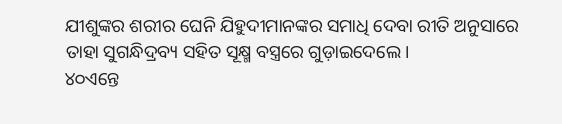ଯୀଶୁଙ୍କର ଶରୀର ଘେନି ଯିହୁଦୀମାନଙ୍କର ସମାଧି ଦେବା ରୀତି ଅନୁସାରେ ତାହା ସୁଗନ୍ଧିଦ୍ରବ୍ୟ ସହିତ ସୂକ୍ଷ୍ମ ବସ୍ତ୍ରରେ ଗୁଡ଼ାଇଦେଲେ।
୪୦ଏନ୍ତେ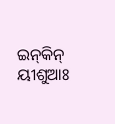ଇନ୍‌କିନ୍‌ ୟୀଶୁଆଃ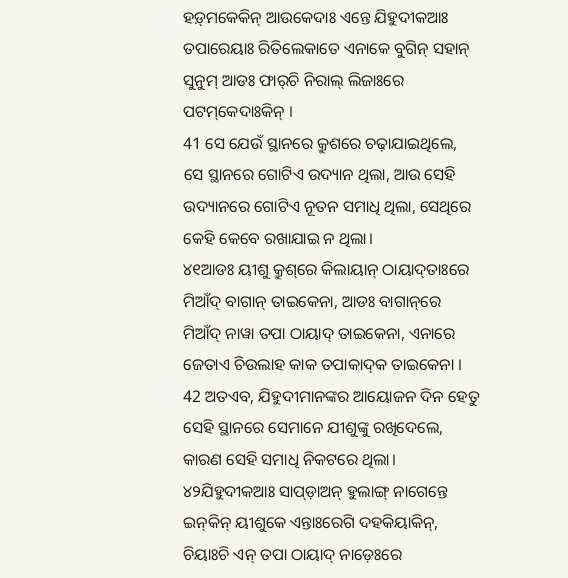ହଡ଼୍‌ମକେକିନ୍‌ ଆଉକେଦାଃ ଏନ୍ତେ ଯିହୁଦୀକଆଃ ତପାରେୟାଃ ରିତିଲେକାତେ ଏନାକେ ବୁଗିନ୍‌ ସହାନ୍‌ ସୁନୁମ୍‌ ଆଡଃ ଫାର୍‌ଚି ନିରାଲ୍‌ ଲିଜାଃରେ ପଟମ୍‌କେଦାଃକିନ୍ ।
41 ସେ ଯେଉଁ ସ୍ଥାନରେ କ୍ରୁଶରେ ଚଢ଼ାଯାଇଥିଲେ, ସେ ସ୍ଥାନରେ ଗୋଟିଏ ଉଦ୍ୟାନ ଥିଲା, ଆଉ ସେହି ଉଦ୍ୟାନରେ ଗୋଟିଏ ନୂତନ ସମାଧି ଥିଲା, ସେଥିରେ କେହି କେବେ ରଖାଯାଇ ନ ଥିଲା।
୪୧ଆଡଃ ୟୀଶୁ କ୍ରୁଶ୍‌ରେ କିଲାୟାନ୍‌ ଠାୟାଦ୍‌ତାଃରେ ମିଆଁଦ୍‌ ବାଗାନ୍‌ ତାଇକେନା, ଆଡଃ ବାଗାନ୍‌ରେ ମିଆଁଦ୍‌ ନାୱା ତପା ଠାୟାଦ୍ ତାଇକେନା, ଏନାରେ ଜେତାଏ ଚିଉଲାହ କାକ ତପାକାଦ୍‍କ ତାଇକେନା ।
42 ଅତଏବ, ଯିହୁଦୀମାନଙ୍କର ଆୟୋଜନ ଦିନ ହେତୁ ସେହି ସ୍ଥାନରେ ସେମାନେ ଯୀଶୁଙ୍କୁ ରଖିଦେଲେ, କାରଣ ସେହି ସମାଧି ନିକଟରେ ଥିଲା।
୪୨ଯିହୁଦୀକଆଃ ସାପ୍‌ଡ଼ାଅନ୍‌ ହୁଲାଙ୍ଗ୍‌ ନାଗେନ୍ତେ ଇନ୍‌କିନ୍‌ ୟୀଶୁକେ ଏନ୍ତାଃରେଗି ଦହକିୟାକିନ୍, ଚିୟାଃଚି ଏନ୍‌ ତପା ଠାୟାଦ୍‍ ନାଡ଼େଃରେ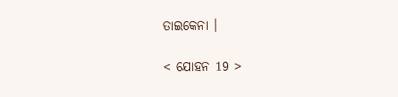ତାଇକେନା ।

< ଯୋହନ 19 >